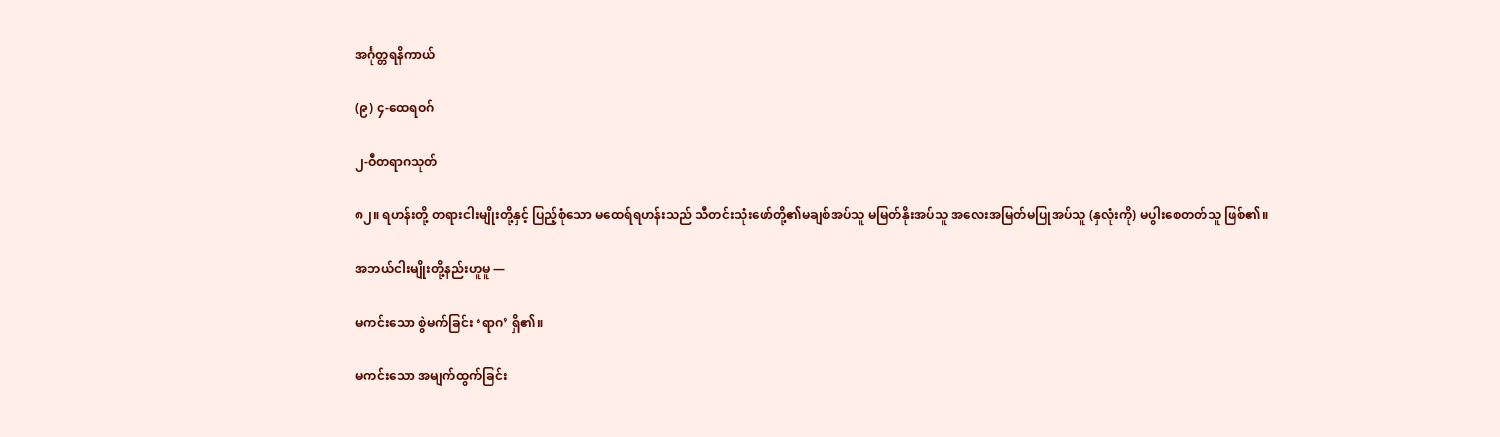အင်္ဂုတ္တရနိကာယ်

(၉) ၄-ထေရဝဂ်

၂-ဝီတရာဂသုတ်

၈၂။ ရဟန်းတို့ တရားငါးမျိုးတို့နှင့် ပြည့်စုံသော မထေရ်ရဟန်းသည် သီတင်းသုံးဖော်တို့၏မချစ်အပ်သူ မမြတ်နိုးအပ်သူ အလေးအမြတ်မပြုအပ်သူ (နှလုံးကို) မပွါးစေတတ်သူ ဖြစ်၏။

အဘယ်ငါးမျိုးတို့နည်းဟူမူ —

မကင်းသော စွဲမက်ခြင်း ‘ရာဂ’ ရှိ၏။

မကင်းသော အမျက်ထွက်ခြင်း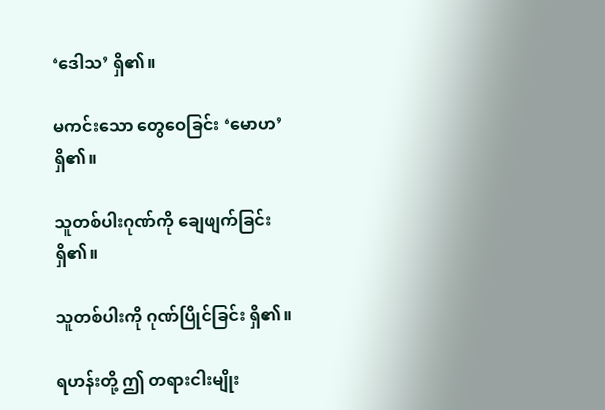‘ဒေါသ’ ရှိ၏။

မကင်းသော တွေဝေခြင်း ‘မောဟ’ ရှိ၏။

သူတစ်ပါးဂုဏ်ကို ချေဖျက်ခြင်း ရှိ၏။

သူတစ်ပါးကို ဂုဏ်ပြိုင်ခြင်း ရှိ၏။

ရဟန်းတို့ ဤ တရားငါးမျိုး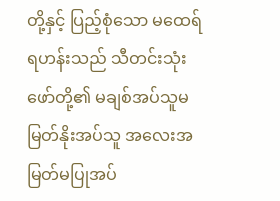တို့နှင့် ပြည့်စုံသော မထေရ်ရဟန်းသည် သီတင်းသုံးဖော်တို့၏ မချစ်အပ်သူမမြတ်နိုးအပ်သူ အလေးအမြတ်မပြုအပ်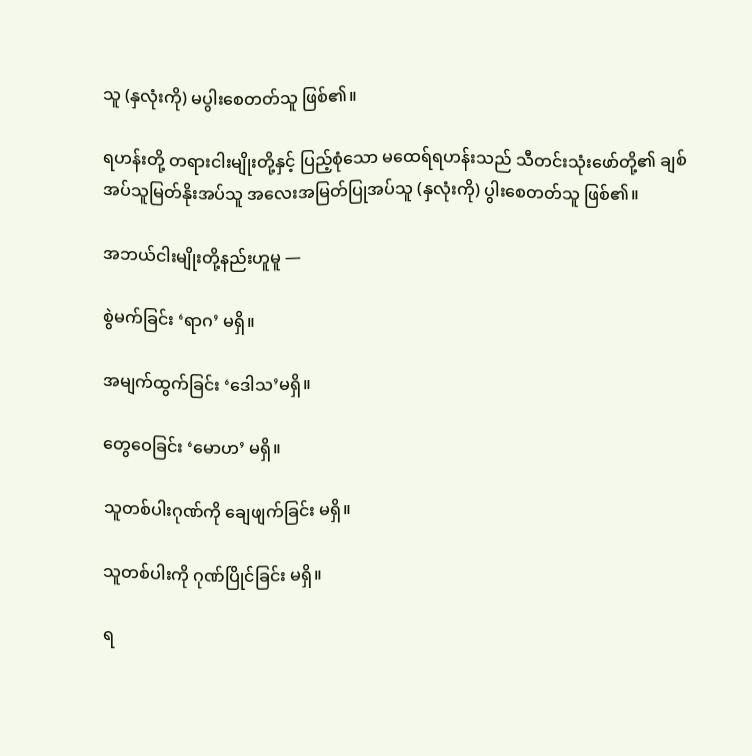သူ (နှလုံးကို) မပွါးစေတတ်သူ ဖြစ်၏။

ရဟန်းတို့ တရားငါးမျိုးတို့နှင့် ပြည့်စုံသော မထေရ်ရဟန်းသည် သီတင်းသုံးဖော်တို့၏ ချစ်အပ်သူမြတ်နိုးအပ်သူ အလေးအမြတ်ပြုအပ်သူ (နှလုံးကို) ပွါးစေတတ်သူ ဖြစ်၏။

အဘယ်ငါးမျိုးတို့နည်းဟူမူ —

စွဲမက်ခြင်း ‘ရာဂ’ မရှိ။

အမျက်ထွက်ခြင်း ‘ဒေါသ’မရှိ။

တွေဝေခြင်း ‘မောဟ’ မရှိ။

သူတစ်ပါးဂုဏ်ကို ချေဖျက်ခြင်း မရှိ။

သူတစ်ပါးကို ဂုဏ်ပြိုင်ခြင်း မရှိ။

ရ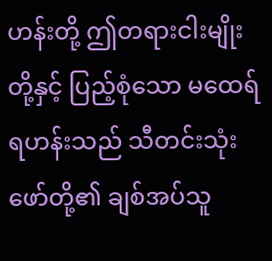ဟန်းတို့ ဤတရားငါးမျိုးတို့နှင့် ပြည့်စုံသော မထေရ်ရဟန်းသည် သီတင်းသုံးဖော်တို့၏ ချစ်အပ်သူ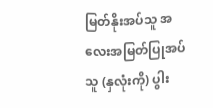မြတ်နိုးအပ်သူ အလေးအမြတ်ပြုအပ်သူ (နှလုံးကို) ပွါး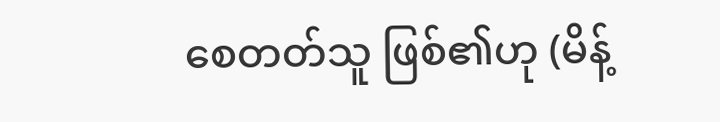စေတတ်သူ ဖြစ်၏ဟု (မိန့်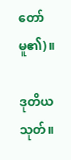တော်မူ၏)။

ဒုတိယသုတ်။